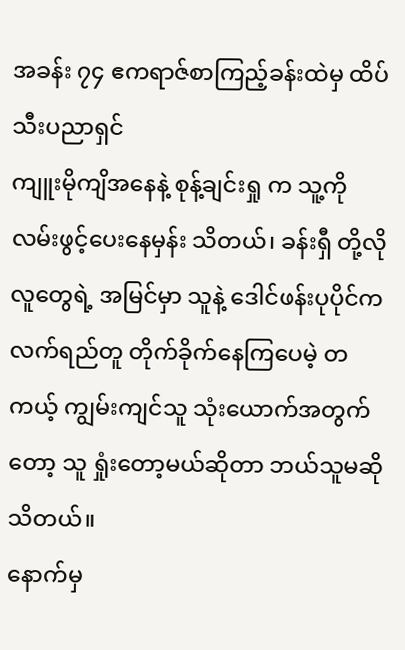အခန်း ၇၄ ဧကရာဇ်စာကြည့်ခန်းထဲမှ ထိပ်သီးပညာရှင်
ကျူးမိုကျိအနေနဲ့ စုန့်ချင်းရှု က သူ့ကို လမ်းဖွင့်ပေးနေမှန်း သိတယ်၊ ခန်းရှီ တို့လို လူတွေရဲ့ အမြင်မှာ သူနဲ့ ဒေါင်ဖန်းပုပိုင်က လက်ရည်တူ တိုက်ခိုက်နေကြပေမဲ့ တကယ့် ကျွမ်းကျင်သူ သုံးယောက်အတွက်တော့ သူ ရှုံးတော့မယ်ဆိုတာ ဘယ်သူမဆို သိတယ်။
နောက်မှ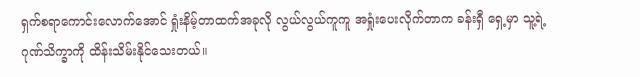ရှက်စရာကောင်းလောက်အောင် ရှုံးနိမ့်တာထက်အခုလို လွယ်လွယ်ကူကူ အရှုံးပေးလိုက်တာက ခန်းရှီ ရှေ့မှာ သူ့ရဲ့ ဂုဏ်သိက္ခာကို ထိန်းသိမ်းနိုင်သေးတယ်။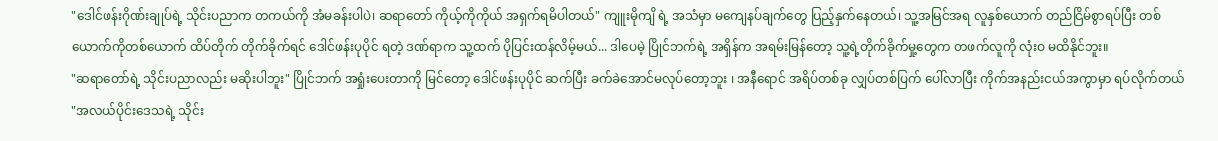"ဒေါင်ဖန်းဂိုဏ်းချုပ်ရဲ့ သိုင်းပညာက တကယ်ကို အံမခန်းပါပဲ၊ ဆရာတော် ကိုယ့်ကိုကိုယ် အရှက်ရမိပါတယ်" ကျူးမိုကျိ ရဲ့ အသံမှာ မကျေနပ်ချက်တွေ ပြည့်နှက်နေတယ်၊ သူ့အမြင်အရ လူနှစ်ယောက် တည်ငြိမ်စွာရပ်ပြီး တစ်ယောက်ကိုတစ်ယောက် ထိပ်တိုက် တိုက်ခိုက်ရင် ဒေါင်ဖန်းပုပိုင် ရတဲ့ ဒဏ်ရာက သူ့ထက် ပိုပြင်းထန်လိမ့်မယ်... ဒါပေမဲ့ ပြိုင်ဘက်ရဲ့ အရှိန်က အရမ်းမြန်တော့ သူ့ရဲ့တိုက်ခိုက်မှု့တွေက တဖက်လူကို လုံးဝ မထိနိုင်ဘူး။
"ဆရာတော်ရဲ့ သိုင်းပညာလည်း မဆိုးပါဘူး" ပြိုင်ဘက် အရှုံးပေးတာကို မြင်တော့ ဒေါင်ဖန်းပုပိုင် ဆက်ပြီး ခက်ခဲအောင်မလုပ်တော့ဘူး ၊ အနီရောင် အရိပ်တစ်ခု လျှပ်တစ်ပြက် ပေါ်လာပြီး ကိုက်အနည်းငယ်အကွာမှာ ရပ်လိုက်တယ် "အလယ်ပိုင်းဒေသရဲ့ သိုင်း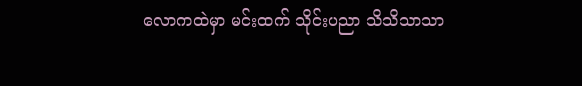လောကထဲမှာ မင်းထက် သိုင်းပညာ သိသိသာသာ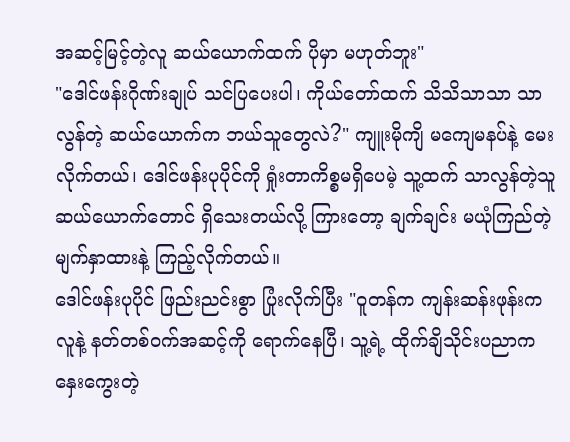အဆင့်မြင့်တဲ့လူ ဆယ်ယောက်ထက် ပိုမှာ မဟုတ်ဘူး"
"ဒေါင်ဖန်းဂိုဏ်းချုပ် သင်ပြပေးပါ၊ ကိုယ်တော်ထက် သိသိသာသာ သာလွန်တဲ့ ဆယ်ယောက်က ဘယ်သူတွေလဲ?" ကျူးမိုကျိ မကျေမနပ်နဲ့ မေးလိုက်တယ်၊ ဒေါင်ဖန်းပုပိုင်ကို ရှုံးတာကိစ္စမရှိပေမဲ့ သူ့ထက် သာလွန်တဲ့သူ ဆယ်ယောက်တောင် ရှိသေးတယ်လို့ ကြားတော့ ချက်ချင်း မယုံကြည်တဲ့ မျက်နှာထားနဲ့ ကြည့်လိုက်တယ်။
ဒေါင်ဖန်းပုပိုင် ဖြည်းညင်းစွာ ပြုံးလိုက်ပြီး "ဝူတန်က ကျန်းဆန်းဖုန်းက လူနဲ့ နတ်တစ်ဝက်အဆင့်ကို ရောက်နေပြီ၊ သူ့ရဲ့ ထိုက်ချိသိုင်းပညာက နှေးကွေးတဲ့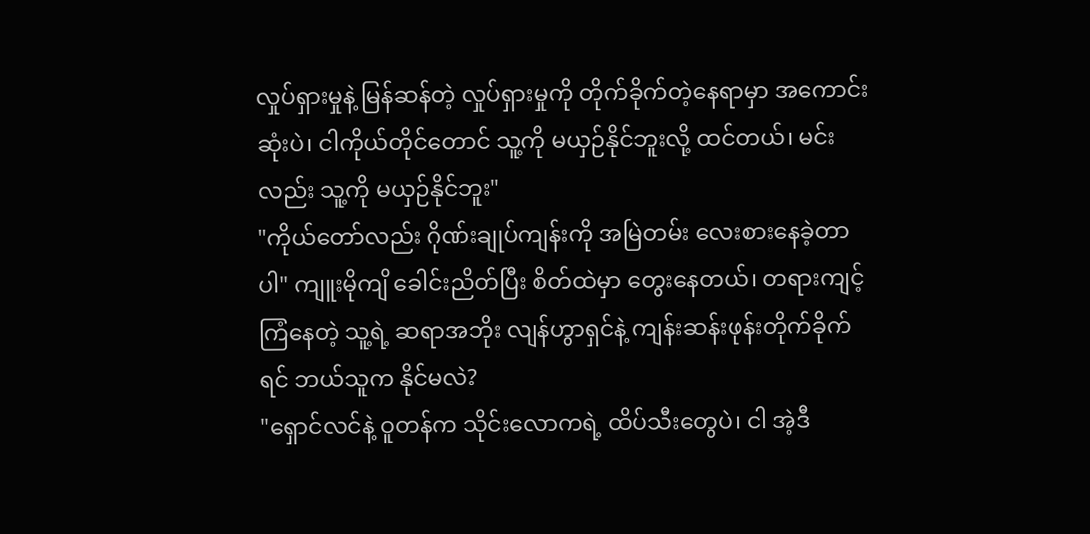လှုပ်ရှားမှုနဲ့ မြန်ဆန်တဲ့ လှုပ်ရှားမှုကို တိုက်ခိုက်တဲ့နေရာမှာ အကောင်းဆုံးပဲ၊ ငါကိုယ်တိုင်တောင် သူ့ကို မယှဉ်နိုင်ဘူးလို့ ထင်တယ်၊ မင်းလည်း သူ့ကို မယှဉ်နိုင်ဘူး"
"ကိုယ်တော်လည်း ဂိုဏ်းချုပ်ကျန်းကို အမြဲတမ်း လေးစားနေခဲ့တာပါ" ကျူးမိုကျိ ခေါင်းညိတ်ပြီး စိတ်ထဲမှာ တွေးနေတယ်၊ တရားကျင့်ကြံနေတဲ့ သူ့ရဲ့ ဆရာအဘိုး လျန်ဟွာရှင်နဲ့ ကျန်းဆန်းဖုန်းတိုက်ခိုက်ရင် ဘယ်သူက နိုင်မလဲ?
"ရှောင်လင်နဲ့ ဝူတန်က သိုင်းလောကရဲ့ ထိပ်သီးတွေပဲ၊ ငါ အဲ့ဒီ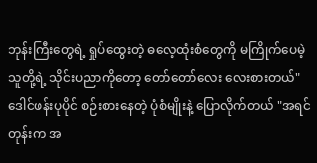ဘုန်းကြီးတွေရဲ့ ရှုပ်ထွေးတဲ့ ဓလေ့ထုံးစံတွေကို မကြိုက်ပေမဲ့ သူတို့ရဲ့ သိုင်းပညာကိုတော့ တော်တော်လေး လေးစားတယ်" ဒေါင်ဖန်းပုပိုင် စဉ်းစားနေတဲ့ ပုံစံမျိုးနဲ့ ပြောလိုက်တယ် "အရင်တုန်းက အ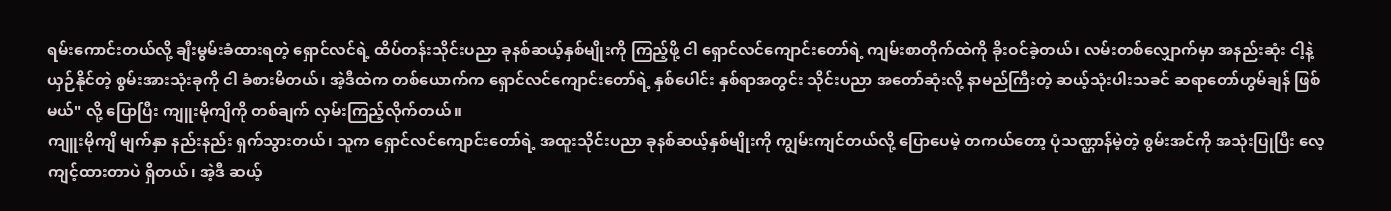ရမ်းကောင်းတယ်လို့ ချီးမွမ်းခံထားရတဲ့ ရှောင်လင်ရဲ့ ထိပ်တန်းသိုင်းပညာ ခုနစ်ဆယ့်နှစ်မျိုးကို ကြည့်ဖို့ ငါ ရှောင်လင်ကျောင်းတော်ရဲ့ ကျမ်းစာတိုက်ထဲကို ခိုးဝင်ခဲ့တယ်၊ လမ်းတစ်လျှောက်မှာ အနည်းဆုံး ငါ့နဲ့ ယှဉ်နိုင်တဲ့ စွမ်းအားသုံးခုကို ငါ ခံစားမိတယ်၊ အဲ့ဒီထဲက တစ်ယောက်က ရှောင်လင်ကျောင်းတော်ရဲ့ နှစ်ပေါင်း နှစ်ရာအတွင်း သိုင်းပညာ အတော်ဆုံးလို့ နာမည်ကြီးတဲ့ ဆယ့်သုံးပါးသခင် ဆရာတော်ဟွမ်ချန် ဖြစ်မယ်" လို့ ပြောပြီး ကျူးမိုကျိကို တစ်ချက် လှမ်းကြည့်လိုက်တယ်။
ကျူးမိုကျိ မျက်နှာ နည်းနည်း ရှက်သွားတယ်၊ သူက ရှောင်လင်ကျောင်းတော်ရဲ့ အထူးသိုင်းပညာ ခုနစ်ဆယ့်နှစ်မျိုးကို ကျွမ်းကျင်တယ်လို့ ပြောပေမဲ့ တကယ်တော့ ပုံသဏ္ဌာန်မဲ့တဲ့ စွမ်းအင်ကို အသုံးပြုပြီး လေ့ကျင့်ထားတာပဲ ရှိတယ်၊ အဲ့ဒီ ဆယ့်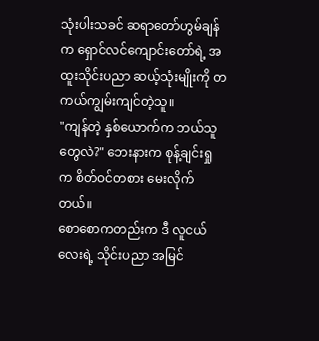သုံးပါးသခင် ဆရာတော်ဟွမ်ချန်က ရှောင်လင်ကျောင်းတော်ရဲ့ အထူးသိုင်းပညာ ဆယ့်သုံးမျိုးကို တကယ်ကျွမ်းကျင်တဲ့သူ။
"ကျန်တဲ့ နှစ်ယောက်က ဘယ်သူတွေလဲ?" ဘေးနားက စုန့်ချင်းရှု က စိတ်ဝင်တစား မေးလိုက်တယ်။
စောစောကတည်းက ဒီ လူငယ်လေးရဲ့ သိုင်းပညာ အမြင်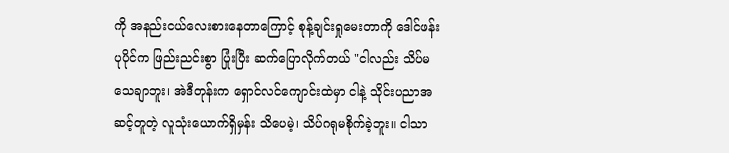ကို အနည်းငယ်လေးစားနေတာကြောင့် စုန့်ချင်းရှုမေးတာကို ဒေါင်ဖန်းပုပိုင်က ဖြည်းညင်းစွာ ပြုံးပြီး ဆက်ပြောလိုက်တယ် "ငါလည်း သိပ်မသေချာဘူး၊ အဲဒီတုန်းက ရှောင်လင်ကျောင်းထဲမှာ ငါနဲ့ သိုင်းပညာအဆင့်တူတဲ့ လူသုံးယောက်ရှိမှန်း သိပေမဲ့၊ သိပ်ဂရုမစိုက်ခဲ့ဘူး။ ငါသာ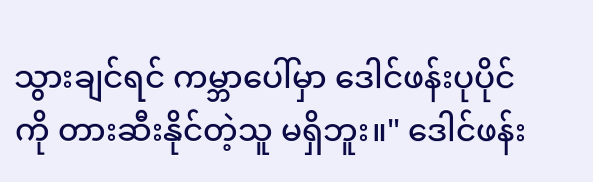သွားချင်ရင် ကမ္ဘာပေါ်မှာ ဒေါင်ဖန်းပုပိုင်ကို တားဆီးနိုင်တဲ့သူ မရှိဘူး။" ဒေါင်ဖန်း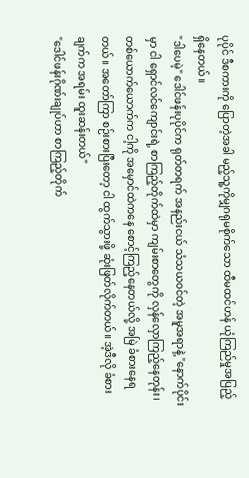ပုပိုင် ဒီစကားကို ပြောတဲ့အခါ မည့်သူ့ကိုမျှဂရုမစိုက်သော ထီမထင်ဟန် ယုံကြည်မှုအပြည့် ရှိနေတယ်။
"ဒါပေမဲ့" ဒေါင်ဖန်းပုပိုင်က ရုတ်တရက် အနည်းငယ် သံသယဝင်တဲ့ အမူအရာနဲ့ "နောက်ပိုင်းမှာ ငါ ရှောင်လင်ကျောင်းရဲ့ စာကြည့်တိုက်ထဲမှာ ကျမ်းစာတွေကို လှန်လှောကြည့်နေတုန်း၊ တစ်ယောက်ယောက်က ငါ့ကို အမှောင်ထဲကနေ စောင့်ကြည့်နေတယ်လို့ အမြဲ ခံစားနေရတယ်။ အတော်ကြာ စဉ်းစားပြီးတော့ ငါ ထွက်သွားဖို့ ဆုံးဖြတ်လိုက်တယ်။ အဲ့ဒီလို ခံစားချက်က အရမ်း ထူးဆန်းတယ်"
"ဒေါင်ဖန်းဂိုဏ်းချုပ်ဟာ စာကြည့်တိုက်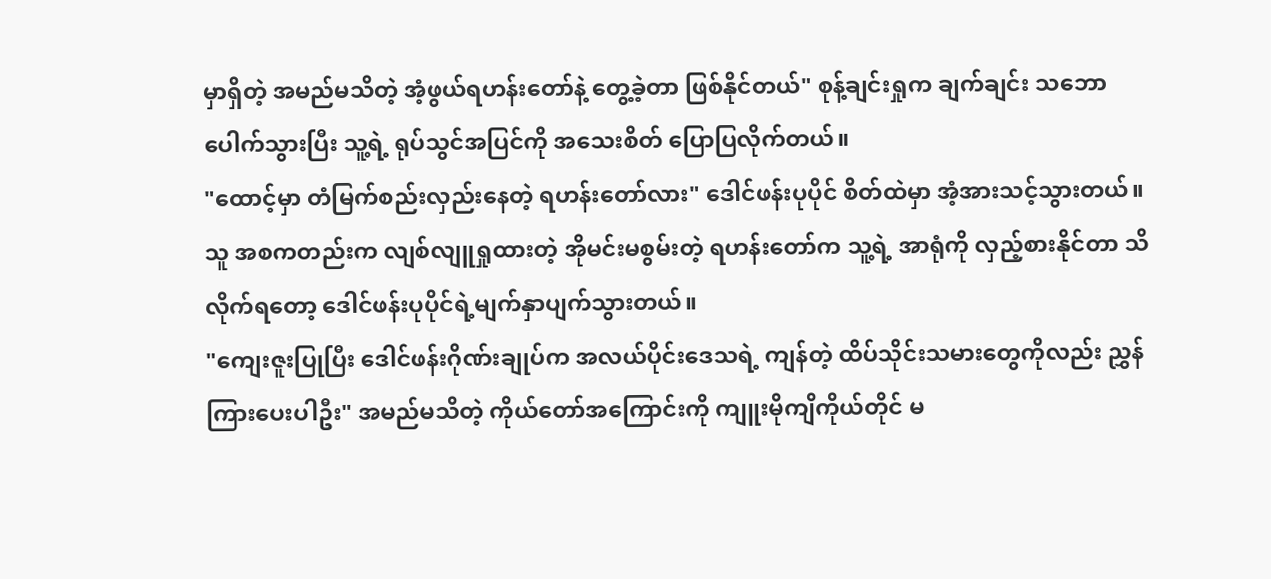မှာရှိတဲ့ အမည်မသိတဲ့ အံ့ဖွယ်ရဟန်းတော်နဲ့ တွေ့ခဲ့တာ ဖြစ်နိုင်တယ်" စုန့်ချင်းရှုက ချက်ချင်း သဘောပေါက်သွားပြီး သူ့ရဲ့ ရုပ်သွင်အပြင်ကို အသေးစိတ် ပြောပြလိုက်တယ်။
"ထောင့်မှာ တံမြက်စည်းလှည်းနေတဲ့ ရဟန်းတော်လား" ဒေါင်ဖန်းပုပိုင် စိတ်ထဲမှာ အံ့အားသင့်သွားတယ်။ သူ အစကတည်းက လျစ်လျူရှုထားတဲ့ အိုမင်းမစွမ်းတဲ့ ရဟန်းတော်က သူ့ရဲ့ အာရုံကို လှည့်စားနိုင်တာ သိလိုက်ရတော့ ဒေါင်ဖန်းပုပိုင်ရဲ့မျက်နှာပျက်သွားတယ်။
"ကျေးဇူးပြုပြီး ဒေါင်ဖန်းဂိုဏ်းချုပ်က အလယ်ပိုင်းဒေသရဲ့ ကျန်တဲ့ ထိပ်သိုင်းသမားတွေကိုလည်း ညွှန်ကြားပေးပါဦး" အမည်မသိတဲ့ ကိုယ်တော်အကြောင်းကို ကျူးမိုကျိကိုယ်တိုင် မ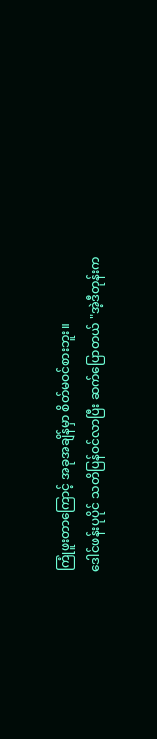ကြုံဖူးတာကြောင့် အခုအချိန်မှာ စိတ်မဝင်စားဘူး။
ဒေါင်ဖန်းပုပိုင် သတိပြန်ဝင်လာပြီး ဆက်ပြောတယ် "အဲ့ဒီတုန်းက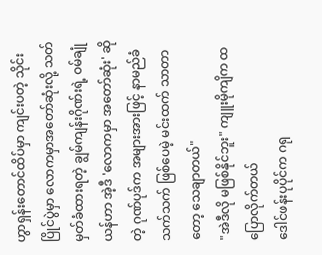ဟွာရှန်းတောင်ထိပ်မှာ ကျင်းပတဲ့ သိုင်းပြိုင်ပွဲမှာ လောကမှာအတော်ဆုံးလို့ သတ်မှတ်ခံထားရတဲ့ ချွမ်ကျန်းဂိုဏ်းရဲ့ ဝမ်ချုံယန်ဟာ အဲ့ဒီ 'လောကမှာ အတော်ဆုံး' ဆိုတဲ့ ဂုဏ်ပုဒ်က အများအားဖြင့် နာမည်ခံသက်သက် ဖြစ်ပေမဲ့ မင်းထက် သာတာတော့ သေချာတယ်"
"အဲဒီလို မဖြစ်နိုင်ဘူး" ကျူးမိုကျိက ထပြောလိုက်တယ်
ဒေါင်ဖန်းပုပိုင်က ဂရု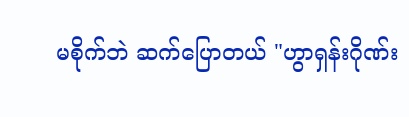မစိုက်ဘဲ ဆက်ပြောတယ် "ဟွာရှန်းဂိုဏ်း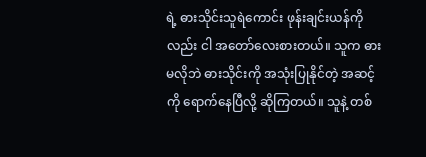ရဲ့ ဓားသိုင်းသူရဲကောင်း ဖုန်းချင်းယန်ကိုလည်း ငါ အတော်လေးစားတယ်။ သူက ဓားမလိုဘဲ ဓားသိုင်းကို အသုံးပြုနိုင်တဲ့ အဆင့်ကို ရောက်နေပြီလို့ ဆိုကြတယ်။ သူနဲ့ တစ်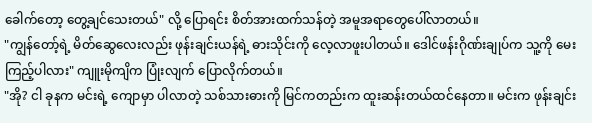ခေါက်တော့ တွေ့ချင်သေးတယ်" လို့ ပြောရင်း စိတ်အားထက်သန်တဲ့ အမူအရာတွေပေါ်လာတယ်။
"ကျွန်တော့်ရဲ့ မိတ်ဆွေလေးလည်း ဖုန်းချင်းယန်ရဲ့ ဓားသိုင်းကို လေ့လာဖူးပါတယ်။ ဒေါင်ဖန်းဂိုဏ်းချုပ်က သူ့ကို မေးကြည့်ပါလား" ကျူးမိုကျိက ပြုံးလျက် ပြောလိုက်တယ်။
"အို? ငါ ခုနက မင်းရဲ့ ကျောမှာ ပါလာတဲ့ သစ်သားဓားကို မြင်ကတည်းက ထူးဆန်းတယ်ထင်နေတာ။ မင်းက ဖုန်းချင်း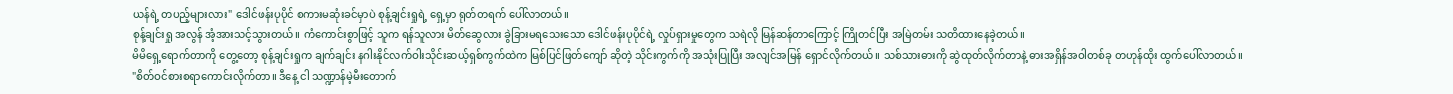ယန်ရဲ့ တပည့်များလား" ဒေါင်ဖန်းပုပိုင် စကားမဆုံးခင်မှာပဲ စုန့်ချင်းရှုရဲ့ ရှေ့မှာ ရုတ်တရက် ပေါ်လာတယ်။
စုန့်ချင်းရှု အလွန် အံ့အားသင့်သွားတယ်။ ကံကောင်းစွာဖြင့် သူက ရန်သူလား မိတ်ဆွေလား ခွဲခြားမရသေးသော ဒေါင်ဖန်းပုပိုင်ရဲ့ လှုပ်ရှားမှုတွေက သရဲလို မြန်ဆန်တာကြောင့် ကြိုတင်ပြီး အမြဲတမ်း သတိထားနေခဲ့တယ်။
မိမိရှေ့ရောက်တာကို တွေ့တော့ စုန့်ချင်းရှုက ချက်ချင်း နဂါးနိုင်လက်ဝါးသိုင်းဆယ့်ရှစ်ကွက်ထဲက မြစ်ပြင်ဖြတ်ကျော် ဆိုတဲ့ သိုင်းကွက်ကို အသုံးပြုပြီး အလျင်အမြန် ရှောင်လိုက်တယ်။ သစ်သားဓားကို ဆွဲထုတ်လိုက်တာနဲ့ ဓားအရှိန်အဝါတစ်ခု တဟုန်ထိုး ထွက်ပေါ်လာတယ်။
"စိတ်ဝင်စားစရာကောင်းလိုက်တာ။ ဒီနေ့ ငါ သဏ္ဍာန်မဲ့မီးတောက်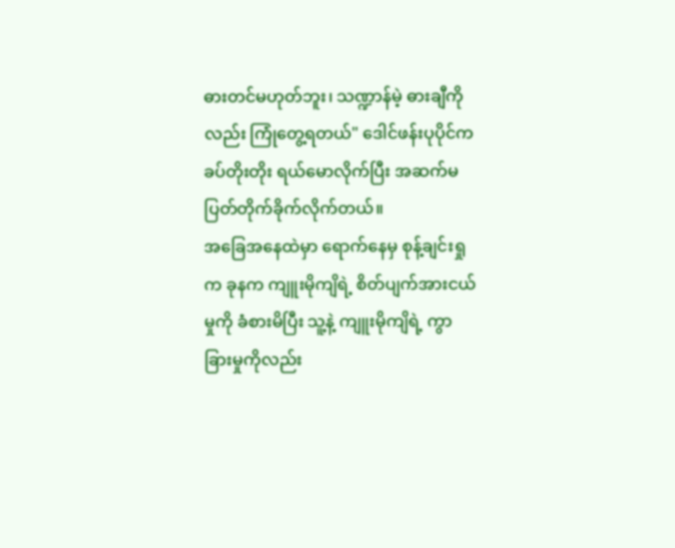ဓားတင်မဟုတ်ဘူး၊ သဏ္ဍာန်မဲ့ ဓားချီကိုလည်း ကြုံတွေ့ရတယ်" ဒေါင်ဖန်းပုပိုင်က ခပ်တိုးတိုး ရယ်မောလိုက်ပြီး အဆက်မပြတ်တိုက်ခိုက်လိုက်တယ်။
အခြေအနေထဲမှာ ရောက်နေမှ စုန့်ချင်းရှုက ခုနက ကျူးမိုကျိရဲ့ စိတ်ပျက်အားငယ်မှုကို ခံစားမိပြီး သူ့နဲ့ ကျူးမိုကျိရဲ့ ကွာခြားမှုကိုလည်း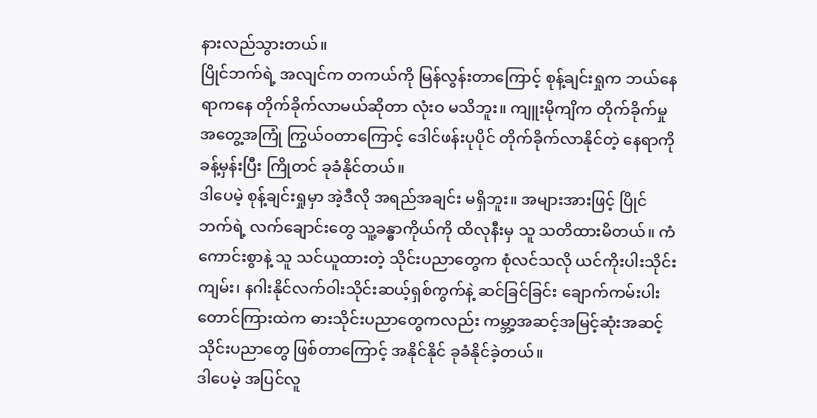နားလည်သွားတယ်။
ပြိုင်ဘက်ရဲ့ အလျင်က တကယ်ကို မြန်လွန်းတာကြောင့် စုန့်ချင်းရှုက ဘယ်နေရာကနေ တိုက်ခိုက်လာမယ်ဆိုတာ လုံးဝ မသိဘူး။ ကျူးမိုကျိက တိုက်ခိုက်မှု အတွေ့အကြုံ ကြွယ်ဝတာကြောင့် ဒေါင်ဖန်းပုပိုင် တိုက်ခိုက်လာနိုင်တဲ့ နေရာကို ခန့်မှန်းပြီး ကြိုတင် ခုခံနိုင်တယ်။
ဒါပေမဲ့ စုန့်ချင်းရှုမှာ အဲ့ဒီလို အရည်အချင်း မရှိဘူး။ အများအားဖြင့် ပြိုင်ဘက်ရဲ့ လက်ချောင်းတွေ သူ့ခန္ဓာကိုယ်ကို ထိလုနီးမှ သူ သတိထားမိတယ်။ ကံကောင်းစွာနဲ့ သူ သင်ယူထားတဲ့ သိုင်းပညာတွေက စုံလင်သလို ယင်ကိုးပါးသိုင်းကျမ်း၊ နဂါးနိုင်လက်ဝါးသိုင်းဆယ့်ရှစ်ကွက်နဲ့ ဆင်ခြင်ခြင်း ချောက်ကမ်းပါး တောင်ကြားထဲက ဓားသိုင်းပညာတွေကလည်း ကမ္ဘာ့အဆင့်အမြင့်ဆုံးအဆင့် သိုင်းပညာတွေ ဖြစ်တာကြောင့် အနိုင်နိုင် ခုခံနိုင်ခဲ့တယ်။
ဒါပေမဲ့ အပြင်လူ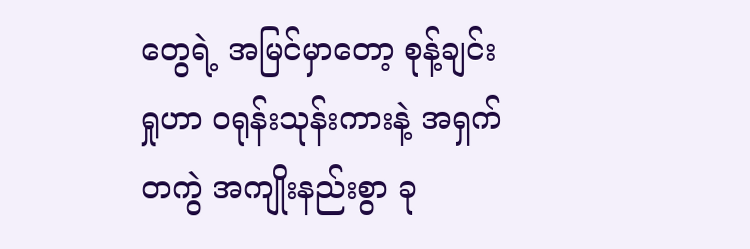တွေရဲ့ အမြင်မှာတော့ စုန့်ချင်းရှုဟာ ဝရုန်းသုန်းကားနဲ့ အရှက်တကွဲ အကျိုးနည်းစွာ ခု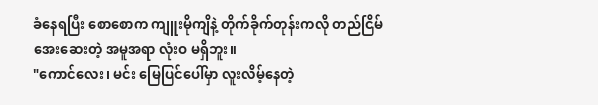ခံနေရပြီး စောစောက ကျူးမိုကျိနဲ့ တိုက်ခိုက်တုန်းကလို တည်ငြိမ်အေးဆေးတဲ့ အမူအရာ လုံးဝ မရှိဘူး။
"ကောင်လေး၊ မင်း မြေပြင်ပေါ်မှာ လူးလိမ့်နေတဲ့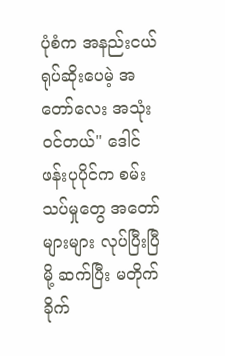ပုံစံက အနည်းငယ် ရုပ်ဆိုးပေမဲ့ အတော်လေး အသုံးဝင်တယ်" ဒေါင်ဖန်းပုပိုင်က စမ်းသပ်မှုတွေ အတော်များများ လုပ်ပြီးပြီမို့ ဆက်ပြီး မတိုက်ခိုက်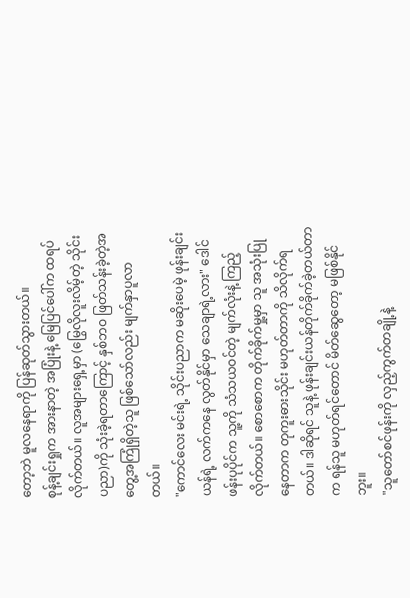တော့ဘဲ မူလနေရာကို ပြန်ဆုတ်သွားတယ်။
စုန့်ချင်းရှုက အားနာတဲ့ အပြုံးနဲ့ မြေပြင်ပေါ်က ထရပ်လိုက်တယ်။ လူအများရှေ့မှာ (မြွေလိုလူးလိမ့်တဲ့ သိုင်းပညာ)ကို သုံးခဲ့ရတာကြောင့် နှစ်ဘဝ ဖြတ်သန်းခဲ့တဲ့အတွေ့အကြုံရှိတဲ့သူ ဖြစ်သော်လည်း မျက်နှာပူလာတယ်။
"ကောင်လေး မင်းရဲ့ သိုင်းပညာက မဆိုးပေမဲ့ ဖုန်းချင်းယန်ရဲ့ လက်ကနေ လွတ်နိုင်မှာ သေချာရဲ့လား" ဒေါင်ဖန်းပုပိုင်က သူ့ကို သံသယဝင်တဲ့ မျက်လုံးနဲ့ ကြည့်လိုက်တယ်။ စောစောက တိုက်ခိုက်မှု့မှာ သူ အသုံးပြုနေတာက တုကူးဓားသိုင်း မဟုတ်တာကို သိလိုက်ရတယ်။ ဒါဆိုရင် သူနဲ့ ဖုန်းချင်းယန်တိုက်ခိုက်ခဲ့တယ်တာက ရန်သူ မဟုတ်ရင်တောင် မိတ်ဆွေတော့ မဖြစ်နိုင်ဘူး။
"သူတော်စင်ဖုန်းကို လှည့်ကွက်တချို့နဲ့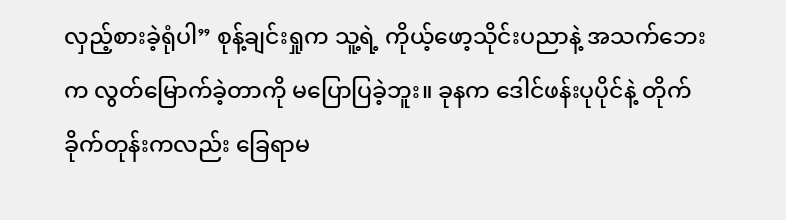လှည့်စားခဲ့ရုံပါ” စုန့်ချင်းရှုက သူ့ရဲ့ ကိုယ့်ဖော့သိုင်းပညာနဲ့ အသက်ဘေးက လွတ်မြောက်ခဲ့တာကို မပြောပြခဲ့ဘူး။ ခုနက ဒေါင်ဖန်းပုပိုင်နဲ့ တိုက်ခိုက်တုန်းကလည်း ခြေရာမ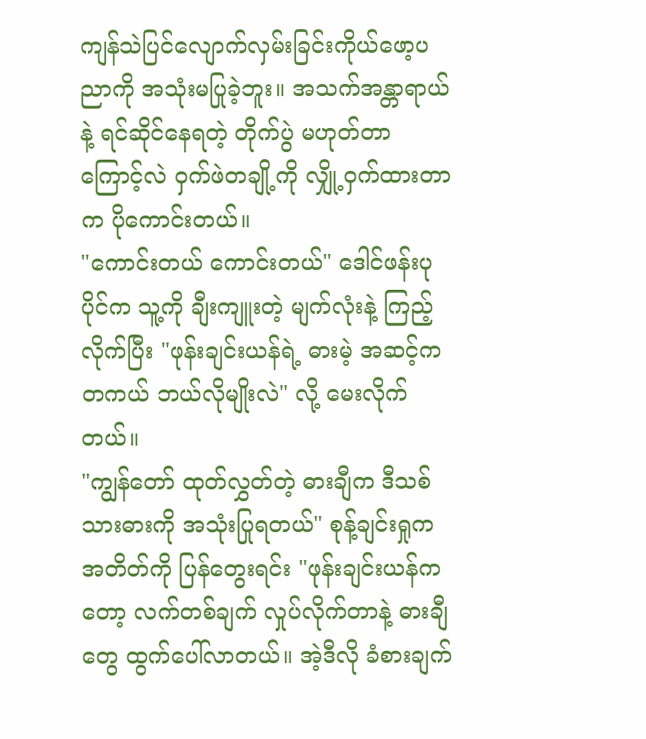ကျန်သဲပြင်လျောက်လှမ်းခြင်းကိုယ်ဖော့ပညာကို အသုံးမပြုခဲ့ဘူး။ အသက်အန္တာရာယ်နဲ့ ရင်ဆိုင်နေရတဲ့ တိုက်ပွဲ မဟုတ်တာကြောင့်လဲ ဝှက်ဖဲတချို့ကို လျှို့ဝှက်ထားတာက ပိုကောင်းတယ်။
"ကောင်းတယ် ကောင်းတယ်" ဒေါင်ဖန်းပုပိုင်က သူ့ကို ချီးကျူးတဲ့ မျက်လုံးနဲ့ ကြည့်လိုက်ပြီး "ဖုန်းချင်းယန်ရဲ့ ဓားမဲ့ အဆင့်က တကယ် ဘယ်လိုမျိုးလဲ" လို့ မေးလိုက်တယ်။
"ကျွန်တော် ထုတ်လွှတ်တဲ့ ဓားချီက ဒီသစ်သားဓားကို အသုံးပြုရတယ်" စုန့်ချင်းရှုက အတိတ်ကို ပြန်တွေးရင်း "ဖုန်းချင်းယန်ကတော့ လက်တစ်ချက် လှုပ်လိုက်တာနဲ့ ဓားချီတွေ ထွက်ပေါ်လာတယ်။ အဲ့ဒီလို ခံစားချက်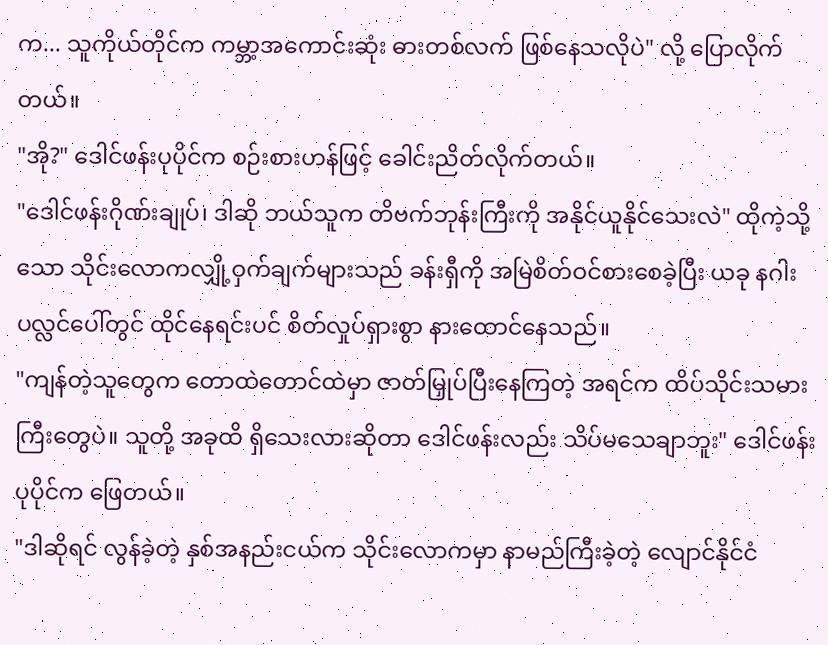က... သူကိုယ်တိုင်က ကမ္ဘာ့အကောင်းဆုံး ဓားတစ်လက် ဖြစ်နေသလိုပဲ" လို့ ပြောလိုက်တယ်။
"အို?" ဒေါင်ဖန်းပုပိုင်က စဉ်းစားဟန်ဖြင့် ခေါင်းညိတ်လိုက်တယ်။
"ဒေါင်ဖန်းဂိုဏ်းချုပ်၊ ဒါဆို ဘယ်သူက တိဗက်ဘုန်းကြီးကို အနိုင်ယူနိုင်သေးလဲ" ထိုကဲ့သို့သော သိုင်းလောကလျှို့ဝှက်ချက်များသည် ခန်းရှီကို အမြဲစိတ်ဝင်စားစေခဲ့ပြီး ယခု နဂါးပလ္လင်ပေါ်တွင် ထိုင်နေရင်းပင် စိတ်လှုပ်ရှားစွာ နားထောင်နေသည်။
"ကျန်တဲ့သူတွေက တောထဲတောင်ထဲမှာ ဇာတ်မြှုပ်ပြီးနေကြတဲ့ အရင်က ထိပ်သိုင်းသမားကြီးတွေပဲ။ သူတို့ အခုထိ ရှိသေးလားဆိုတာ ဒေါင်ဖန်းလည်း သိပ်မသေချာဘူး" ဒေါင်ဖန်းပုပိုင်က ဖြေတယ်။
"ဒါဆိုရင် လွန်ခဲ့တဲ့ နှစ်အနည်းငယ်က သိုင်းလောကမှာ နာမည်ကြီးခဲ့တဲ့ လျောင်နိုင်ငံ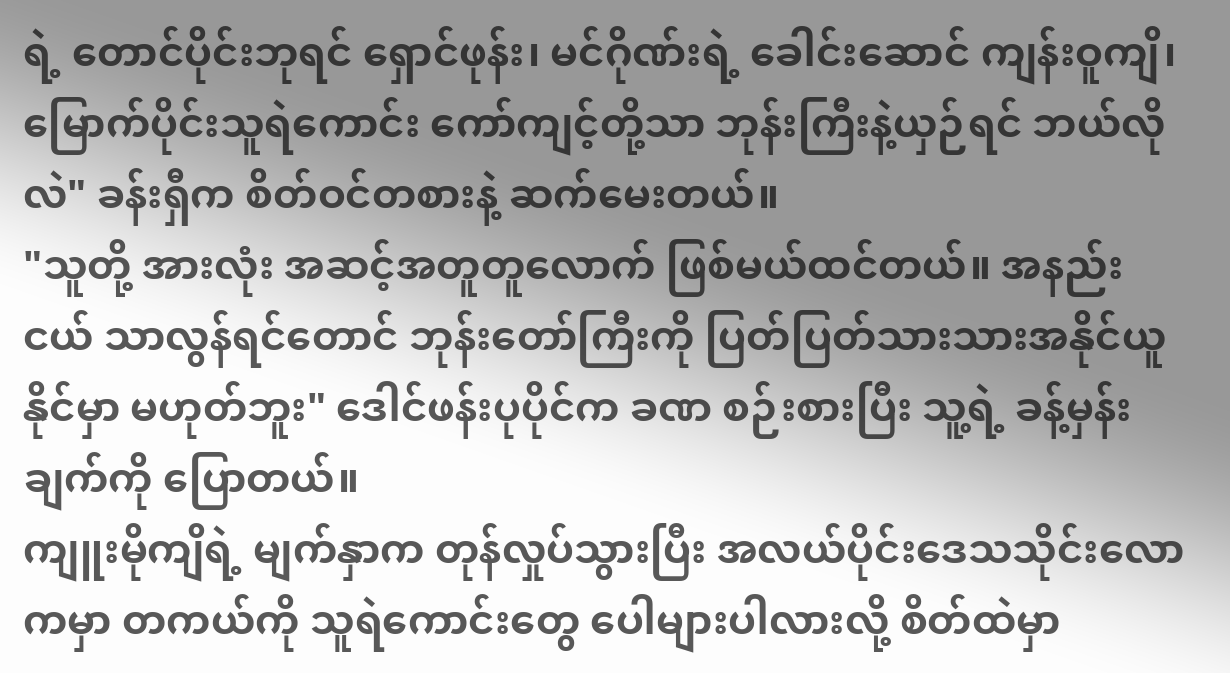ရဲ့ တောင်ပိုင်းဘုရင် ရှောင်ဖုန်း၊ မင်ဂိုဏ်းရဲ့ ခေါင်းဆောင် ကျန်းဝူကျိ၊ မြောက်ပိုင်းသူရဲကောင်း ကော်ကျင့်တို့သာ ဘုန်းကြီးနဲ့ယှဉ်ရင် ဘယ်လိုလဲ" ခန်းရှီက စိတ်ဝင်တစားနဲ့ ဆက်မေးတယ်။
"သူတို့ အားလုံး အဆင့်အတူတူလောက် ဖြစ်မယ်ထင်တယ်။ အနည်းငယ် သာလွန်ရင်တောင် ဘုန်းတော်ကြီးကို ပြတ်ပြတ်သားသားအနိုင်ယူနိုင်မှာ မဟုတ်ဘူး" ဒေါင်ဖန်းပုပိုင်က ခဏ စဉ်းစားပြီး သူ့ရဲ့ ခန့်မှန်းချက်ကို ပြောတယ်။
ကျူးမိုကျိရဲ့ မျက်နှာက တုန်လှုပ်သွားပြီး အလယ်ပိုင်းဒေသသိုင်းလောကမှာ တကယ်ကို သူရဲကောင်းတွေ ပေါများပါလားလို့ စိတ်ထဲမှာ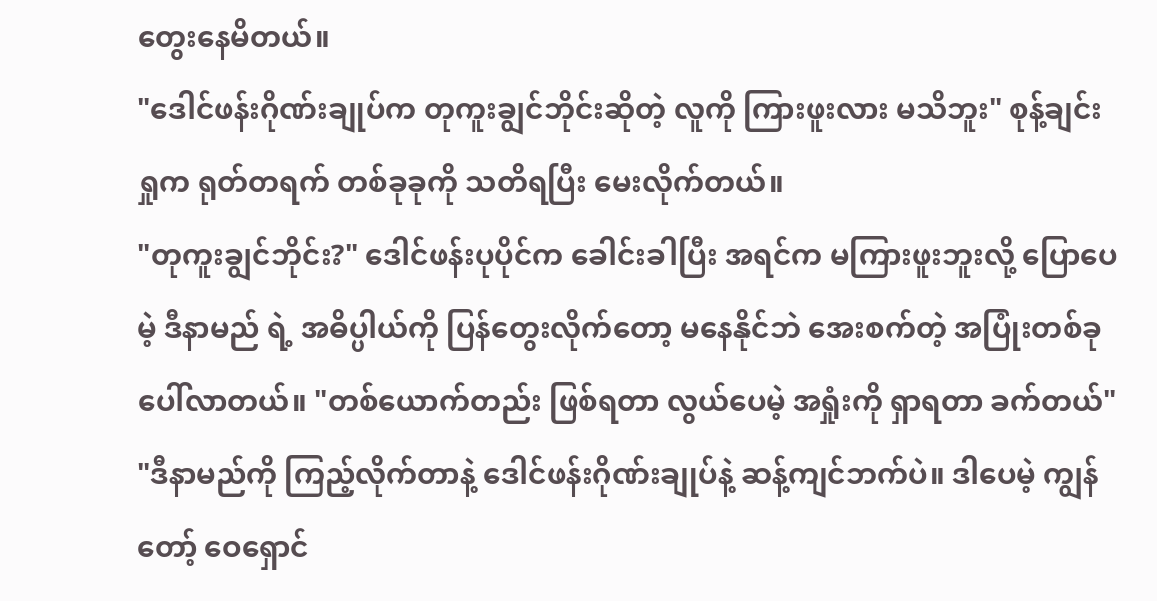တွေးနေမိတယ်။
"ဒေါင်ဖန်းဂိုဏ်းချုပ်က တုကူးချွင်ဘိုင်းဆိုတဲ့ လူကို ကြားဖူးလား မသိဘူး" စုန့်ချင်းရှုက ရုတ်တရက် တစ်ခုခုကို သတိရပြီး မေးလိုက်တယ်။
"တုကူးချွင်ဘိုင်း?" ဒေါင်ဖန်းပုပိုင်က ခေါင်းခါပြီး အရင်က မကြားဖူးဘူးလို့ ပြောပေမဲ့ ဒီနာမည် ရဲ့ အဓိပ္ပါယ်ကို ပြန်တွေးလိုက်တော့ မနေနိုင်ဘဲ အေးစက်တဲ့ အပြုံးတစ်ခု ပေါ်လာတယ်။ "တစ်ယောက်တည်း ဖြစ်ရတာ လွယ်ပေမဲ့ အရှုံးကို ရှာရတာ ခက်တယ်"
"ဒီနာမည်ကို ကြည့်လိုက်တာနဲ့ ဒေါင်ဖန်းဂိုဏ်းချုပ်နဲ့ ဆန့်ကျင်ဘက်ပဲ။ ဒါပေမဲ့ ကျွန်တော့် ဝေရှောင်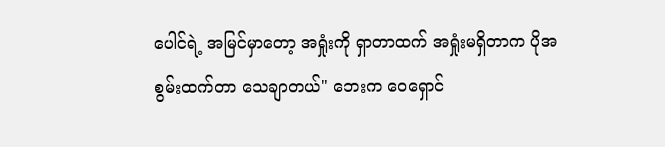ပေါင်ရဲ့ အမြင်မှာတော့ အရှုံးကို ရှာတာထက် အရှုံးမရှိတာက ပိုအစွမ်းထက်တာ သေချာတယ်" ဘေးက ဝေရှောင်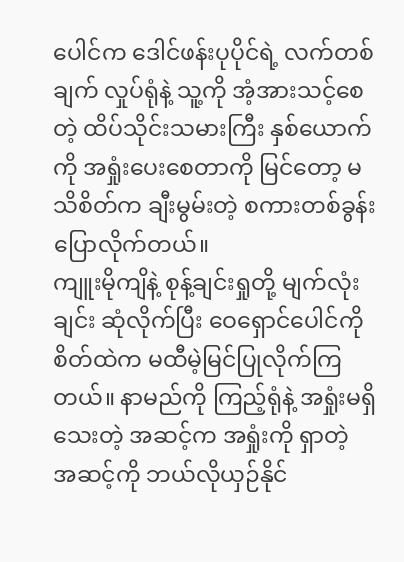ပေါင်က ဒေါင်ဖန်းပုပိုင်ရဲ့ လက်တစ်ချက် လှုပ်ရုံနဲ့ သူ့ကို အံ့အားသင့်စေတဲ့ ထိပ်သိုင်းသမားကြီး နှစ်ယောက်ကို အရှုံးပေးစေတာကို မြင်တော့ မသိစိတ်က ချီးမွမ်းတဲ့ စကားတစ်ခွန်း ပြောလိုက်တယ်။
ကျူးမိုကျိနဲ့ စုန့်ချင်းရှုတို့ မျက်လုံးချင်း ဆုံလိုက်ပြီး ဝေရှောင်ပေါင်ကို စိတ်ထဲက မထီမဲ့မြင်ပြုလိုက်ကြတယ်။ နာမည်ကို ကြည့်ရုံနဲ့ အရှုံးမရှိသေးတဲ့ အဆင့်က အရှုံးကို ရှာတဲ့ အဆင့်ကို ဘယ်လိုယှဉ်နိုင်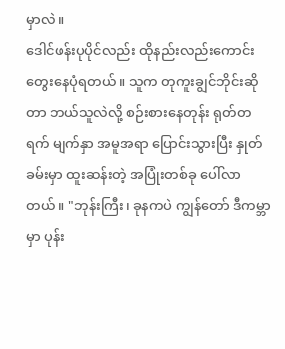မှာလဲ။
ဒေါင်ဖန်းပုပိုင်လည်း ထိုနည်းလည်းကောင်း တွေးနေပုံရတယ်။ သူက တုကူးချွင်ဘိုင်းဆိုတာ ဘယ်သူလဲလို့ စဉ်းစားနေတုန်း ရုတ်တရက် မျက်နှာ အမူအရာ ပြောင်းသွားပြီး နှုတ်ခမ်းမှာ ထူးဆန်းတဲ့ အပြုံးတစ်ခု ပေါ်လာတယ်။ "ဘုန်းကြီး၊ ခုနကပဲ ကျွန်တော် ဒီကမ္ဘာမှာ ပုန်း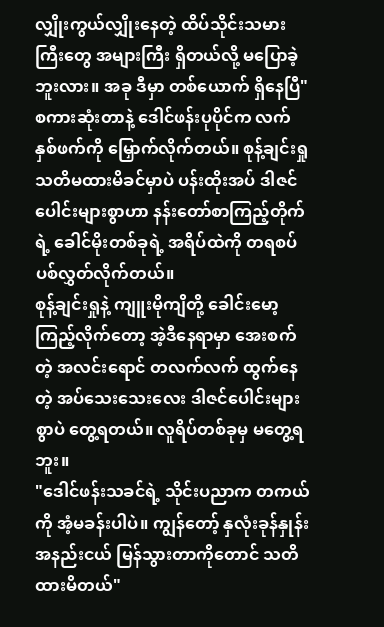လျှိုးကွယ်လျှိုးနေတဲ့ ထိပ်သိုင်းသမားကြီးတွေ အများကြီး ရှိတယ်လို့ မပြောခဲ့ဘူးလား။ အခု ဒီမှာ တစ်ယောက် ရှိနေပြီ"
စကားဆုံးတာနဲ့ ဒေါင်ဖန်းပုပိုင်က လက်နှစ်ဖက်ကို မြှောက်လိုက်တယ်။ စုန့်ချင်းရှု သတိမထားမိခင်မှာပဲ ပန်းထိုးအပ် ဒါဇင်ပေါင်းများစွာဟာ နန်းတော်စာကြည့်တိုက်ရဲ့ ခေါင်မိုးတစ်ခုရဲ့ အရိပ်ထဲကို တရစပ် ပစ်လွှတ်လိုက်တယ်။
စုန့်ချင်းရှုနဲ့ ကျူးမိုကျိတို့ ခေါင်းမော့ကြည့်လိုက်တော့ အဲ့ဒီနေရာမှာ အေးစက်တဲ့ အလင်းရောင် တလက်လက် ထွက်နေတဲ့ အပ်သေးသေးလေး ဒါဇင်ပေါင်းများစွာပဲ တွေ့ရတယ်။ လူရိပ်တစ်ခုမှ မတွေ့ရဘူး။
"ဒေါင်ဖန်းသခင်ရဲ့ သိုင်းပညာက တကယ်ကို အံ့မခန်းပါပဲ။ ကျွန်တော့် နှလုံးခုန်နှုန်း အနည်းငယ် မြန်သွားတာကိုတောင် သတိထားမိတယ်"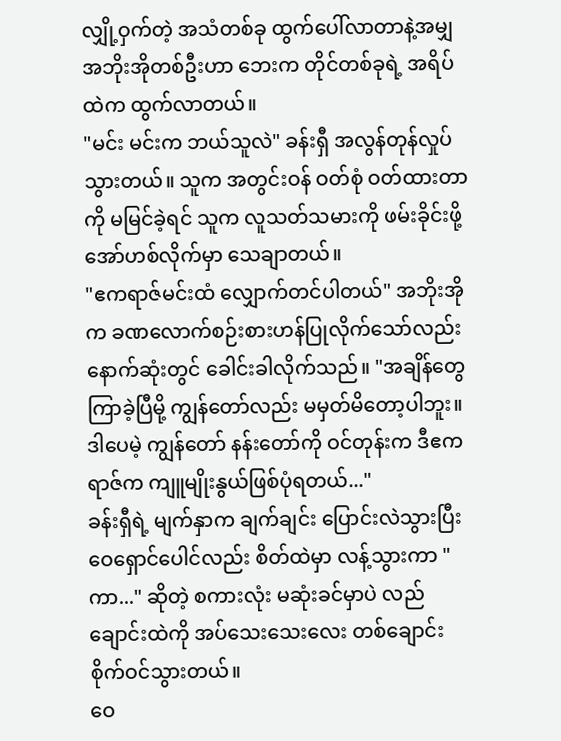လျှို့ဝှက်တဲ့ အသံတစ်ခု ထွက်ပေါ်လာတာနဲ့အမျှ အဘိုးအိုတစ်ဦးဟာ ဘေးက တိုင်တစ်ခုရဲ့ အရိပ်ထဲက ထွက်လာတယ်။
"မင်း မင်းက ဘယ်သူလဲ" ခန်းရှီ အလွန်တုန်လှုပ်သွားတယ်။ သူက အတွင်းဝန် ဝတ်စုံ ဝတ်ထားတာကို မမြင်ခဲ့ရင် သူက လူသတ်သမားကို ဖမ်းခိုင်းဖို့ အော်ဟစ်လိုက်မှာ သေချာတယ်။
"ဧကရာဇ်မင်းထံ လျှောက်တင်ပါတယ်" အဘိုးအိုက ခဏလောက်စဉ်းစားဟန်ပြုလိုက်သော်လည်း နောက်ဆုံးတွင် ခေါင်းခါလိုက်သည်။ "အချိန်တွေ ကြာခဲ့ပြီမို့ ကျွန်တော်လည်း မမှတ်မိတော့ပါဘူး။ ဒါပေမဲ့ ကျွန်တော် နန်းတော်ကို ဝင်တုန်းက ဒီဧကရာဇ်က ကျူမျိုးနွယ်ဖြစ်ပုံရတယ်..."
ခန်းရှီရဲ့ မျက်နှာက ချက်ချင်း ပြောင်းလဲသွားပြီး ဝေရှောင်ပေါင်လည်း စိတ်ထဲမှာ လန့်သွားကာ "ကာ..." ဆိုတဲ့ စကားလုံး မဆုံးခင်မှာပဲ လည်ချောင်းထဲကို အပ်သေးသေးလေး တစ်ချောင်း စိုက်ဝင်သွားတယ်။
ဝေ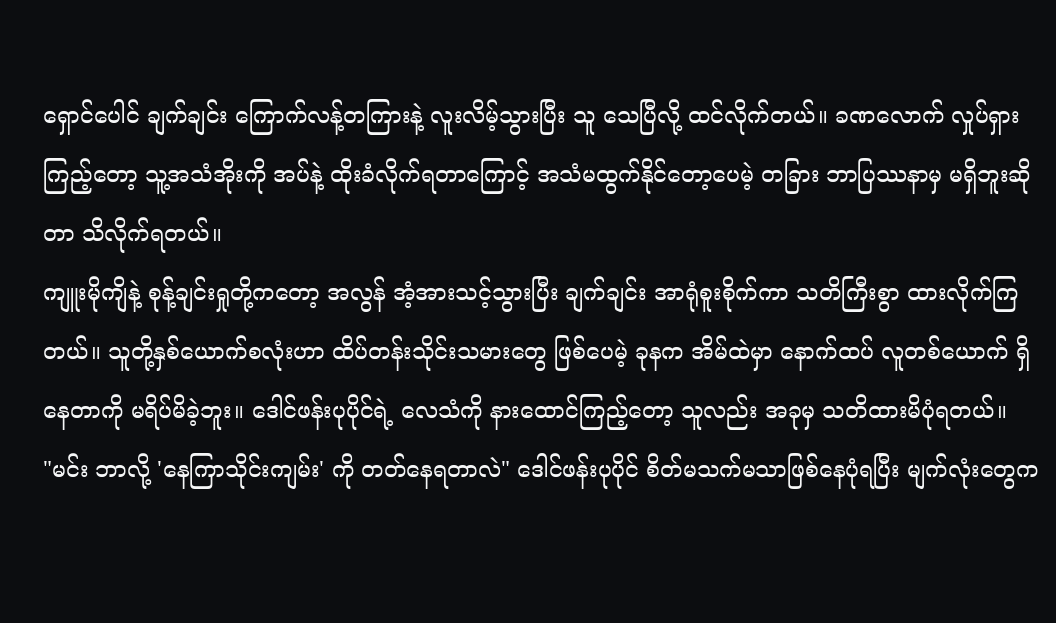ရှောင်ပေါင် ချက်ချင်း ကြောက်လန့်တကြားနဲ့ လူးလိမ့်သွားပြီး သူ သေပြီလို့ ထင်လိုက်တယ်။ ခဏလောက် လှုပ်ရှားကြည့်တော့ သူ့အသံအိုးကို အပ်နဲ့ ထိုးခံလိုက်ရတာကြောင့် အသံမထွက်နိုင်တော့ပေမဲ့ တခြား ဘာပြဿနာမှ မရှိဘူးဆိုတာ သိလိုက်ရတယ်။
ကျူးမိုကျိနဲ့ စုန့်ချင်းရှုတို့ကတော့ အလွန် အံ့အားသင့်သွားပြီး ချက်ချင်း အာရုံစူးစိုက်ကာ သတိကြီးစွာ ထားလိုက်ကြတယ်။ သူတို့နှစ်ယောက်စလုံးဟာ ထိပ်တန်းသိုင်းသမားတွေ ဖြစ်ပေမဲ့ ခုနက အိမ်ထဲမှာ နောက်ထပ် လူတစ်ယောက် ရှိနေတာကို မရိပ်မိခဲ့ဘူး။ ဒေါင်ဖန်းပုပိုင်ရဲ့ လေသံကို နားထောင်ကြည့်တော့ သူလည်း အခုမှ သတိထားမိပုံရတယ်။
"မင်း ဘာလို့ 'နေကြာသိုင်းကျမ်း' ကို တတ်နေရတာလဲ" ဒေါင်ဖန်းပုပိုင် စိတ်မသက်မသာဖြစ်နေပုံရပြီး မျက်လုံးတွေက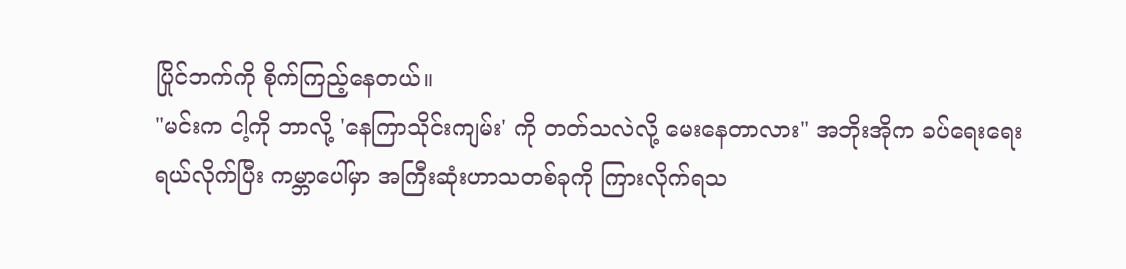ပြိုင်ဘက်ကို စိုက်ကြည့်နေတယ်။
"မင်းက ငါ့ကို ဘာလို့ 'နေကြာသိုင်းကျမ်း' ကို တတ်သလဲလို့ မေးနေတာလား" အဘိုးအိုက ခပ်ရေးရေး ရယ်လိုက်ပြီး ကမ္ဘာပေါ်မှာ အကြီးဆုံးဟာသတစ်ခုကို ကြားလိုက်ရသ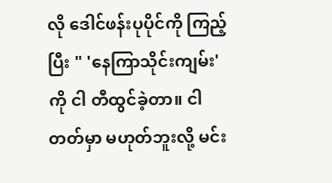လို ဒေါင်ဖန်းပုပိုင်ကို ကြည့်ပြီး " 'နေကြာသိုင်းကျမ်း' ကို ငါ တီထွင်ခဲ့တာ။ ငါ တတ်မှာ မဟုတ်ဘူးလို့ မင်း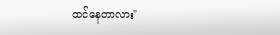ထင်နေတာလား"